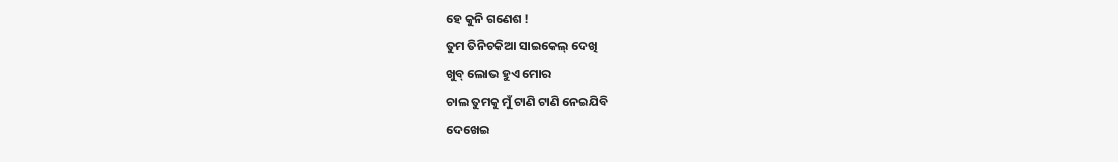ହେ କୁନି ଗଣେଶ !
ତୁମ ତିନିଚକିଆ ସାଇକେଲ୍ ଦେଖି
ଖୁବ୍ ଲୋଭ ହୁଏ ମୋର
ଚାଲ ତୁମକୁ ମୁଁ ଟାଣି ଟାଣି ନେଇଯିବି
ଦେଖେଇ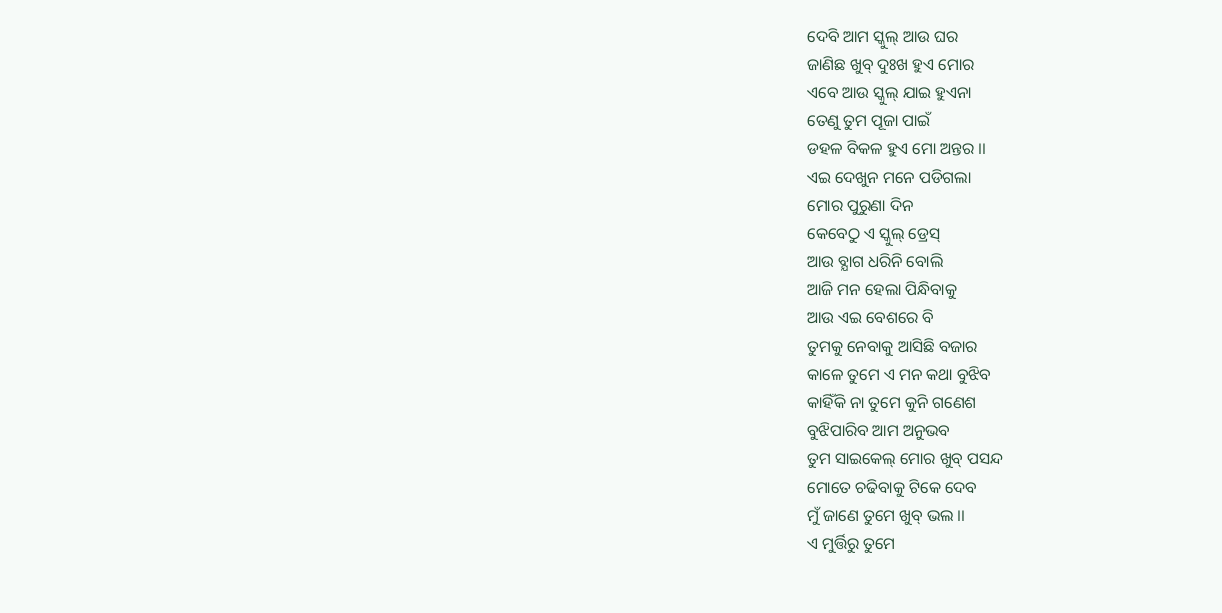ଦେବି ଆମ ସ୍କୁଲ୍ ଆଉ ଘର
ଜାଣିଛ ଖୁବ୍ ଦୁଃଖ ହୁଏ ମୋର
ଏବେ ଆଉ ସ୍କୁଲ୍ ଯାଇ ହୁଏନା
ତେଣୁ ତୁମ ପୂଜା ପାଇଁ
ଡହଳ ବିକଳ ହୁଏ ମୋ ଅନ୍ତର ।।
ଏଇ ଦେଖୁନ ମନେ ପଡିଗଲା
ମୋର ପୁରୁଣା ଦିନ
କେବେଠୁ ଏ ସ୍କୁଲ୍ ଡ୍ରେସ୍
ଆଉ ବ୍ଯାଗ ଧରିନି ବୋଲି
ଆଜି ମନ ହେଲା ପିନ୍ଧିବାକୁ
ଆଉ ଏଇ ବେଶରେ ବି
ତୁମକୁ ନେବାକୁ ଆସିଛି ବଜାର
କାଳେ ତୁମେ ଏ ମନ କଥା ବୁଝିବ
କାହିଁକି ନା ତୁମେ କୁନି ଗଣେଶ
ବୁଝିପାରିବ ଆମ ଅନୁଭବ
ତୁମ ସାଇକେଲ୍ ମୋର ଖୁବ୍ ପସନ୍ଦ
ମୋତେ ଚଢିବାକୁ ଟିକେ ଦେବ
ମୁଁ ଜାଣେ ତୁମେ ଖୁବ୍ ଭଲ ।।
ଏ ମୁର୍ତ୍ତିରୁ ତୁମେ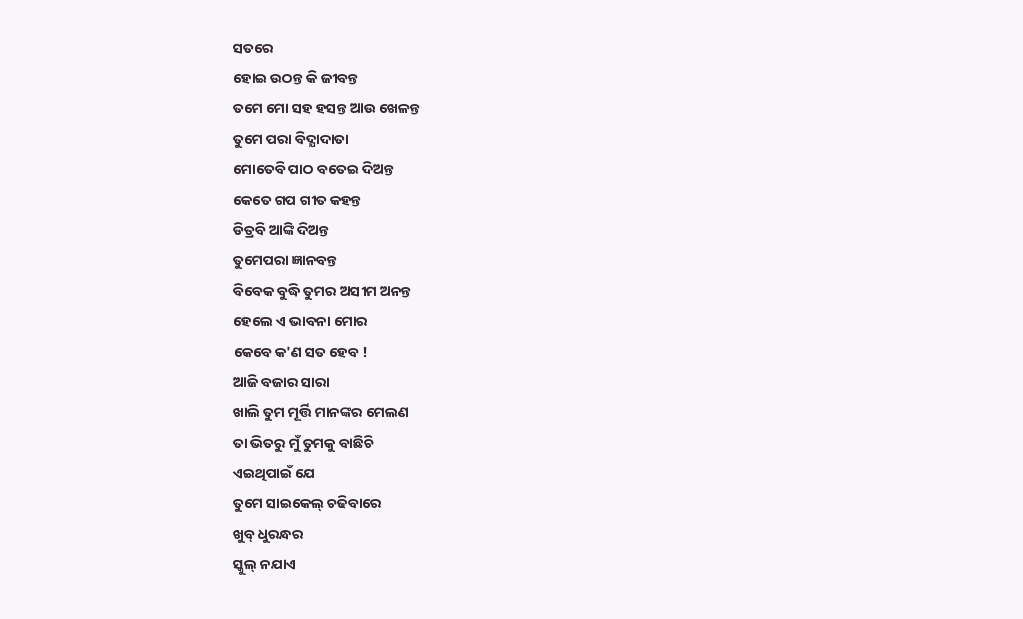ସତରେ
ହୋଇ ଉଠନ୍ତ କି ଜୀବନ୍ତ
ତମେ ମୋ ସହ ହସନ୍ତ ଆଉ ଖେଳନ୍ତ
ତୁମେ ପରା ବିଦ୍ଯାଦାତା
ମୋତେବି ପାଠ ବତେଇ ଦିଅନ୍ତ
କେତେ ଗପ ଗୀତ କହନ୍ତ
ଡିତ୍ରବି ଆଙ୍କି ଦିଅନ୍ତ
ତୁମେପରା ଜ୍ଞାନବନ୍ତ
ବିବେକ ବୁଦ୍ଧି ତୁମର ଅସୀମ ଅନନ୍ତ
ହେଲେ ଏ ଭାବନା ମୋର
କେବେ କ'ଣ ସତ ହେବ !
ଆଜି ବଜାର ସାରା
ଖାଲି ତୁମ ମୂର୍ତ୍ତି ମାନଙ୍କର ମେଲଣ
ତା ଭିତରୁ ମୁଁ ତୁମକୁ ବାଛିଚି
ଏଇଥିପାଇଁ ଯେ
ତୁମେ ସାଇକେଲ୍ ଚଢିବାରେ
ଖୁବ୍ ଧୁରନ୍ଧର
ସ୍କୁଲ୍ ନଯାଏ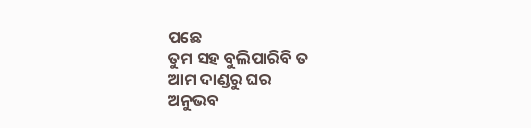ପଛେ
ତୁମ ସହ ବୁଲିପାରିବି ତ
ଆମ ଦାଣ୍ଡରୁ ଘର
ଅନୁଭବ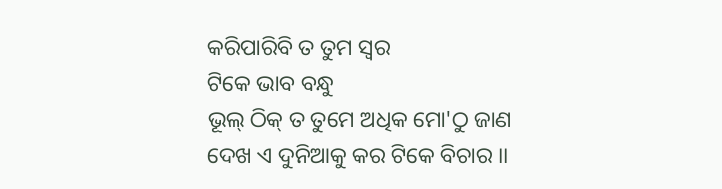କରିପାରିବି ତ ତୁମ ସ୍ବର
ଟିକେ ଭାବ ବନ୍ଧୁ
ଭୂଲ୍ ଠିକ୍ ତ ତୁମେ ଅଧିକ ମୋ'ଠୁ ଜାଣ
ଦେଖ ଏ ଦୁନିଆକୁ କର ଟିକେ ବିଚାର ।।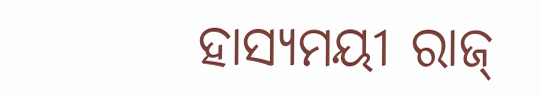ହାସ୍ୟମୟୀ ରାଜ୍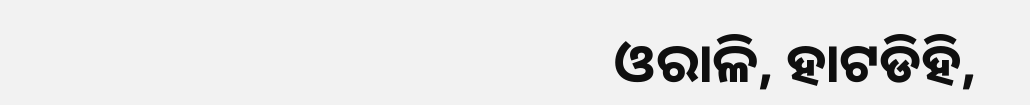ଓରାଳି, ହାଟଡିହି,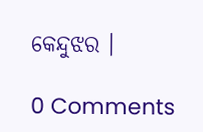କେନ୍ଦୁଝର ।

0 Comments